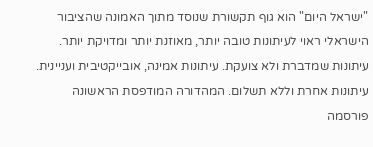"ישראל היום" הוא גוף תקשורת שנוסד מתוך האמונה שהציבור הישראלי ראוי לעיתונות טובה יותר, מאוזנת יותר ומדויקת יותר. עיתונות שמדברת ולא צועקת. עיתונות אמינה, אובייקטיבית ועניינית. עיתונות אחרת וללא תשלום. המהדורה המודפסת הראשונה פורסמה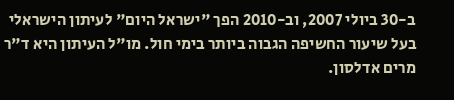ב-30 ביולי 2007, וב-2010 הפך "ישראל היום" לעיתון הישראלי בעל שיעור החשיפה הגבוה ביותר בימי חול. מו"ל העיתון היא ד"ר מרים אדלסון.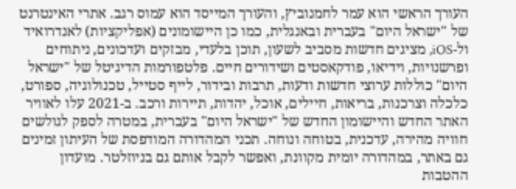העורך הראשי הוא עמר לחמנוביץ, והעורך המייסד הוא עמוס רגב. אתרי האינטרנט של "ישראל היום" בעברית ובאנגלית, כמו כן היישומונים (אפליקציות) לאנדרואיד ול-iOS, מציגים חדשות מסביב לשעון, תוכן בלעדי, מבזקים ועדכונים, ניתוחים ופרשנויות, וידיאו, פודקאסטים ושידורים חיים. פלטפורמות הדיגיטל של "ישראל היום" כוללות ערוצי חדשות ודעות, תרבות ובידור, לייף סטייל, טכנולוגיה, ספורט, כלכלה וצרכנות, בריאות, חיילים, אוכל, יהדות, תיירות ורכב. ב-2021 עלו לאוויר האתר החדש והיישומון החדש של "ישראל היום" בעברית, במטרה לספק לגולשים חוויה מהירה, עדכנית, בטוחה ונוחה. תכני המהדורה המודפסת של העיתון זמינים גם באתר, במהדורה יומית מקוונת, ואפשר לקבל אותם גם בניוזלטר. מועדון ההטבות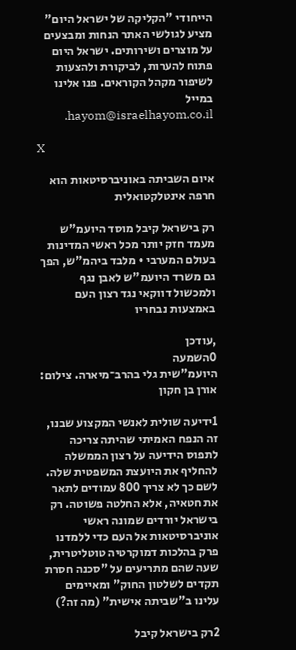הייחודי "הקליקה של ישראל היום" מציע לגולשי האתר הנחות ומבצעים על מוצרים ושירותים. ישראל היום פתוח להערות, לביקורת ולהצעות לשיפור מקהל הקוראים. פנו אלינו במייל hayom@israelhayom.co.il.

X

איום השביתה באוניברסיטאות הוא חרפה אינטלקטואלית

רק בישראל קיבל מוסד היועמ"ש מעמד חזק יותר מכל ראשי המדינות בעולם המערבי • מלבד ביהמ"ש, הפך גם משרד היועמ"ש לאבן נגף ולמכשול דווקאי נגד רצון העם באמצעות נבחריו

,עודכן
0השמעה
היועמ"שית גלי בהרב־מיארה. צילום: אורן בן חקון

1ידיעה שולית לאנשי המקצוע שבנו, זה הנפח האמיתי שהיתה צריכה לתפוס הידיעה על רצון הממשלה להחליף את היועצת המשפטית שלה. לשם כך לא צריך 800 עמודים לתאר את חטאיה, אלא החלטה פשוטה. רק בישראל יורדים שמונה ראשי אוניברסיטאות אל העם כדי ללמדנו פרק בהלכות דמוקרטיה טוטליטרית, שעה שהם מתריעים על "סכנה חסרת תקדים לשלטון החוק" ומאיימים עלינו ב"שביתה אישית" (מה זה?)

2רק בישראל קיבל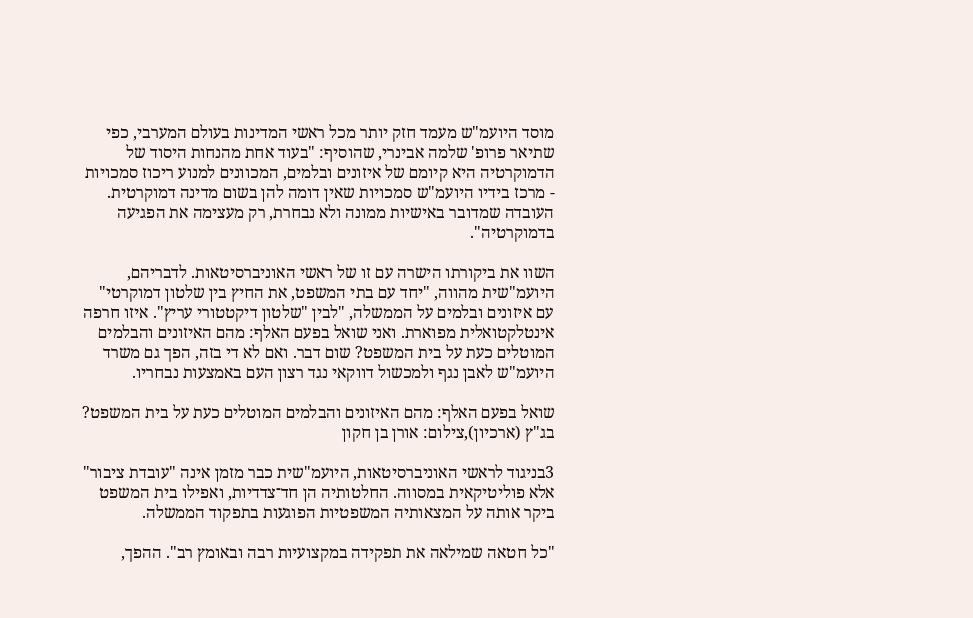מוסד היועמ"ש מעמד חזק יותר מכל ראשי המדינות בעולם המערבי, כפי שתיאר פרופ' שלמה אבינרי, שהוסיף: "בעוד אחת מהנחות היסוד של הדמוקרטיה היא קיומם של איזונים ובלמים, המכוונים למנוע ריכוז סמכויות - מרכז בידיו היועמ"ש סמכויות שאין דומה להן בשום מדינה דמוקרטית. העובדה שמדובר באישיות ממונה ולא נבחרת, רק מעצימה את הפגיעה בדמוקרטיה".

השוו את ביקורתו הישרה עם זו של ראשי האוניברסיטאות. לדבריהם, היועמ"שית מהווה, "יחד עם בתי המשפט, את החיץ בין שלטון דמוקרטי" עם איזונים ובלמים על הממשלה, "לבין "שלטון דיקטטורי עריץ". איזו חרפה אינטלקטואלית מפוארת. ואני שואל בפעם האלף: מהם האיזונים והבלמים המוטלים כעת על בית המשפט? שום דבר. ואם לא די בזה, הפך גם משרד היועמ"ש לאבן נגף ולמכשול דווקאי נגד רצון העם באמצעות נבחריו.

שואל בפעם האלף: מהם האיזונים והבלמים המוטלים כעת על בית המשפט? בג"ץ (ארכיון),צילום: אורן בן חקון

3בניגוד לראשי האוניברסיטאות, היועמ"שית כבר מזמן אינה "עובדת ציבור" אלא פוליטיקאית במסווה. החלטותיה הן חד־צדדיות, ואפילו בית המשפט ביקר אותה על המצאותיה המשפטיות הפוגעות בתפקוד הממשלה.

"כל חטאה שמילאה את תפקידה במקצועיות רבה ובאומץ רב". ההפך,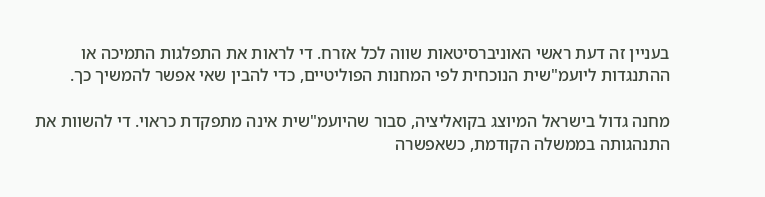בעניין זה דעת ראשי האוניברסיטאות שווה לכל אזרח. די לראות את התפלגות התמיכה או ההתנגדות ליועמ"שית הנוכחית לפי המחנות הפוליטיים, כדי להבין שאי אפשר להמשיך כך.

מחנה גדול בישראל המיוצג בקואליציה, סבור שהיועמ"שית אינה מתפקדת כראוי. די להשוות את התנהגותה בממשלה הקודמת, כשאפשרה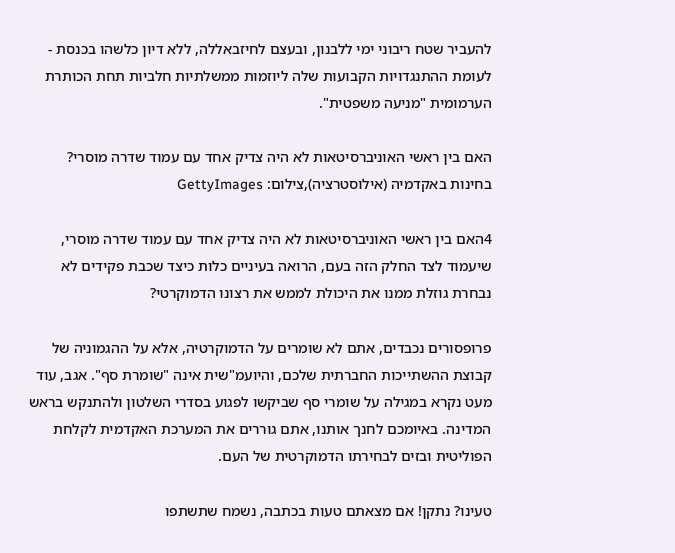להעביר שטח ריבוני ימי ללבנון, ובעצם לחיזבאללה, ללא דיון כלשהו בכנסת - לעומת ההתנגדויות הקבועות שלה ליוזמות ממשלתיות חלביות תחת הכותרת הערמומית "מניעה משפטית".

האם בין ראשי האוניברסיטאות לא היה צדיק אחד עם עמוד שדרה מוסרי? בחינות באקדמיה (אילוסטרציה),צילום: GettyImages

4האם בין ראשי האוניברסיטאות לא היה צדיק אחד עם עמוד שדרה מוסרי, שיעמוד לצד החלק הזה בעם, הרואה בעיניים כלות כיצד שכבת פקידים לא נבחרת גוזלת ממנו את היכולת לממש את רצונו הדמוקרטי?

פרופסורים נכבדים, אתם לא שומרים על הדמוקרטיה, אלא על ההגמוניה של קבוצת ההשתייכות החברתית שלכם, והיועמ"שית אינה "שומרת סף". אגב, עוד מעט נקרא במגילה על שומרי סף שביקשו לפגוע בסדרי השלטון ולהתנקש בראש המדינה. באיומכם לחנך אותנו, אתם גוררים את המערכת האקדמית לקלחת הפוליטית ובזים לבחירתו הדמוקרטית של העם.

טעינו? נתקן! אם מצאתם טעות בכתבה, נשמח שתשתפו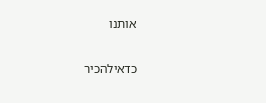אותנו

כדאילהכיר